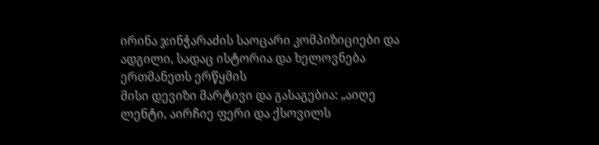ირინა ჯინჭარაძის საოცარი კომპიზიციები და ადგილი, სადაც ისტორია და ხელოვნება ერთმანეთს ერწყმის
მისი დევიზი მარტივი და გასაგებია: „აიღე ლენტი, აირჩიე ფერი და ქსოვილს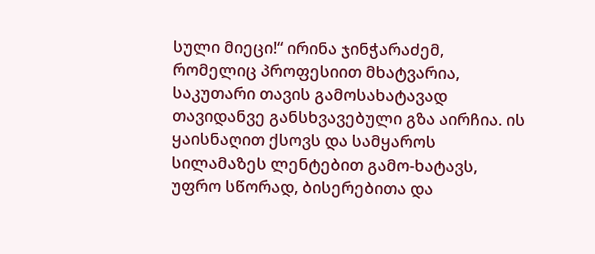სული მიეცი!“ ირინა ჯინჭარაძემ, რომელიც პროფესიით მხატვარია, საკუთარი თავის გამოსახატავად თავიდანვე განსხვავებული გზა აირჩია. ის ყაისნაღით ქსოვს და სამყაროს სილამაზეს ლენტებით გამო-ხატავს, უფრო სწორად, ბისერებითა და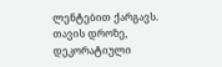ლენტებით ქარგავს. თავის დროზე, დეკორატიული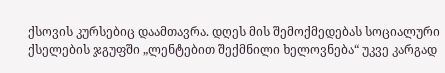ქსოვის კურსებიც დაამთავრა. დღეს მის შემოქმედებას სოციალური ქსელების ჯგუფში „ლენტებით შექმნილი ხელოვნება“ უკვე კარგად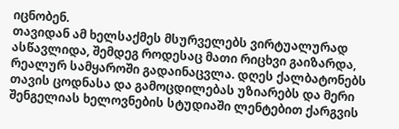იცნობენ.
თავიდან ამ ხელსაქმეს მსურველებს ვირტუალურად ასწავლიდა, შემდეგ როდესაც მათი რიცხვი გაიზარდა, რეალურ სამყაროში გადაინაცვლა. დღეს ქალბატონებს თავის ცოდნასა და გამოცდილებას უზიარებს და მერი შენგელიას ხელოვნების სტუდიაში ლენტებით ქარგვის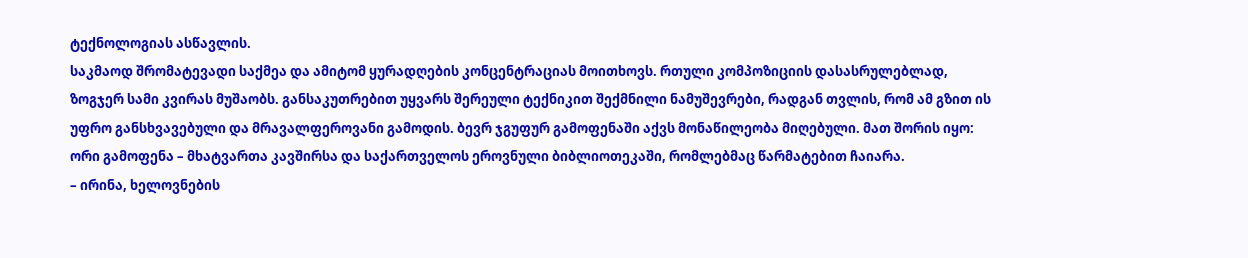ტექნოლოგიას ასწავლის.
საკმაოდ შრომატევადი საქმეა და ამიტომ ყურადღების კონცენტრაციას მოითხოვს. რთული კომპოზიციის დასასრულებლად, ზოგჯერ სამი კვირას მუშაობს. განსაკუთრებით უყვარს შერეული ტექნიკით შექმნილი ნამუშევრები, რადგან თვლის, რომ ამ გზით ის უფრო განსხვავებული და მრავალფეროვანი გამოდის. ბევრ ჯგუფურ გამოფენაში აქვს მონაწილეობა მიღებული. მათ შორის იყო: ორი გამოფენა – მხატვართა კავშირსა და საქართველოს ეროვნული ბიბლიოთეკაში, რომლებმაც წარმატებით ჩაიარა.
– ირინა, ხელოვნების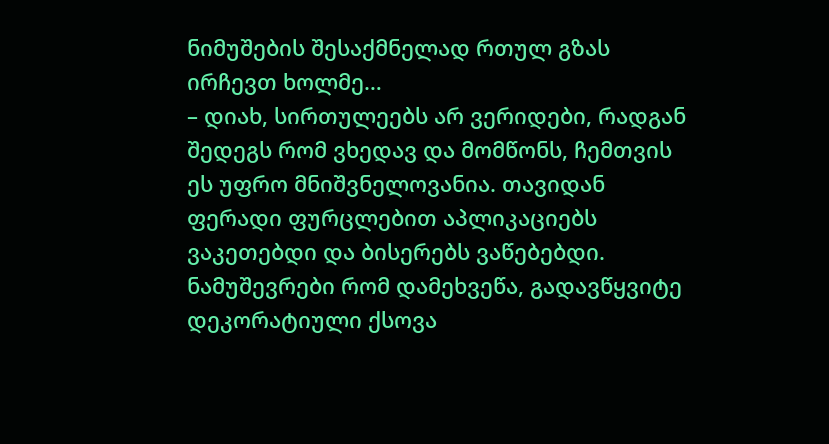ნიმუშების შესაქმნელად რთულ გზას ირჩევთ ხოლმე…
– დიახ, სირთულეებს არ ვერიდები, რადგან შედეგს რომ ვხედავ და მომწონს, ჩემთვის ეს უფრო მნიშვნელოვანია. თავიდან ფერადი ფურცლებით აპლიკაციებს ვაკეთებდი და ბისერებს ვაწებებდი. ნამუშევრები რომ დამეხვეწა, გადავწყვიტე დეკორატიული ქსოვა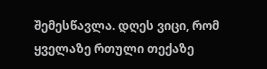შემესწავლა. დღეს ვიცი, რომ ყველაზე რთული თექაზე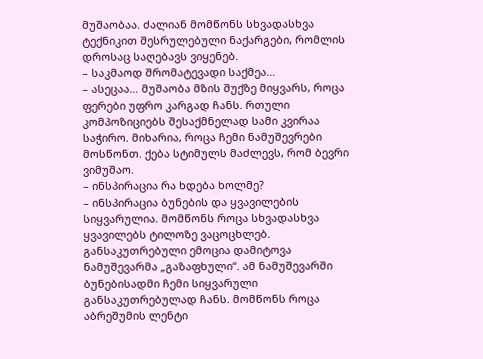მუშაობაა. ძალიან მომწონს სხვადასხვა ტექნიკით შესრულებული ნაქარგები, რომლის დროსაც საღებავს ვიყენებ.
– საკმაოდ შრომატევადი საქმეა…
– ასეცაა… მუშაობა მზის შუქზე მიყვარს, როცა ფერები უფრო კარგად ჩანს. რთული კომპოზიციებს შესაქმნელად სამი კვირაა საჭირო. მიხარია, როცა ჩემი ნამუშევრები მოსწონთ. ქება სტიმულს მაძლევს, რომ ბევრი ვიმუშაო.
– ინსპირაცია რა ხდება ხოლმე?
– ინსპირაცია ბუნების და ყვავილების სიყვარულია. მომწონს როცა სხვადასხვა ყვავილებს ტილოზე ვაცოცხლებ. განსაკუთრებული ემოცია დამიტოვა ნამუშევარმა „გაზაფხული“. ამ ნამუშევარში ბუნებისადმი ჩემი სიყვარული განსაკუთრებულად ჩანს. მომწონს როცა აბრეშუმის ლენტი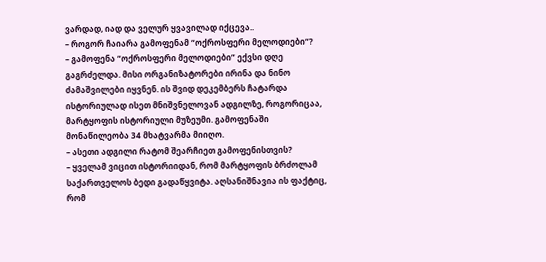ვარდად, იად და ველურ ყვავილად იქცევა..
– როგორ ჩაიარა გამოფენამ “ოქროსფერი მელოდიები“?
– გამოფენა “ოქროსფერი მელოდიები” ექვსი დღე გაგრძელდა. მისი ორგანიზატორები ირინა და ნინო ძამაშვილები იყვნენ. ის შვიდ დეკემბერს ჩატარდა ისტორიულად ისეთ მნიშვნელოვან ადგილზე, როგორიცაა, მარტყოფის ისტორიული მუზეუმი. გამოფენაში მონაწილეობა 34 მხატვარმა მიიღო.
– ასეთი ადგილი რატომ შეარჩიეთ გამოფენისთვის?
– ყველამ ვიცით ისტორიიდან, რომ მარტყოფის ბრძოლამ საქართველოს ბედი გადაწყვიტა. აღსანიშნავია ის ფაქტიც, რომ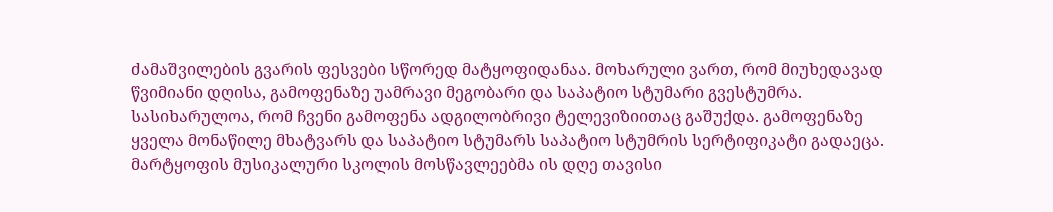ძამაშვილების გვარის ფესვები სწორედ მატყოფიდანაა. მოხარული ვართ, რომ მიუხედავად წვიმიანი დღისა, გამოფენაზე უამრავი მეგობარი და საპატიო სტუმარი გვესტუმრა. სასიხარულოა, რომ ჩვენი გამოფენა ადგილობრივი ტელევიზიითაც გაშუქდა. გამოფენაზე ყველა მონაწილე მხატვარს და საპატიო სტუმარს საპატიო სტუმრის სერტიფიკატი გადაეცა. მარტყოფის მუსიკალური სკოლის მოსწავლეებმა ის დღე თავისი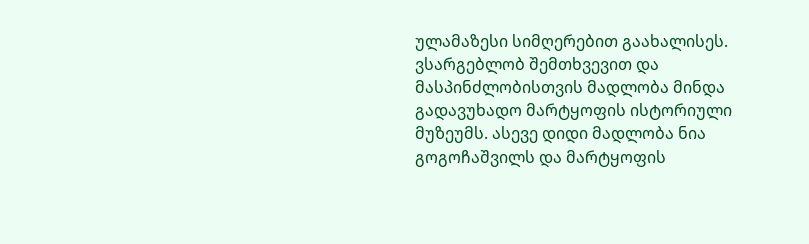ულამაზესი სიმღერებით გაახალისეს. ვსარგებლობ შემთხვევით და მასპინძლობისთვის მადლობა მინდა გადავუხადო მარტყოფის ისტორიული მუზეუმს. ასევე დიდი მადლობა ნია გოგოჩაშვილს და მარტყოფის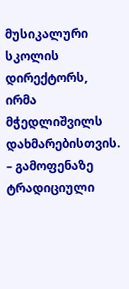მუსიკალური სკოლის დირექტორს, ირმა მჭედლიშვილს დახმარებისთვის.
– გამოფენაზე ტრადიციული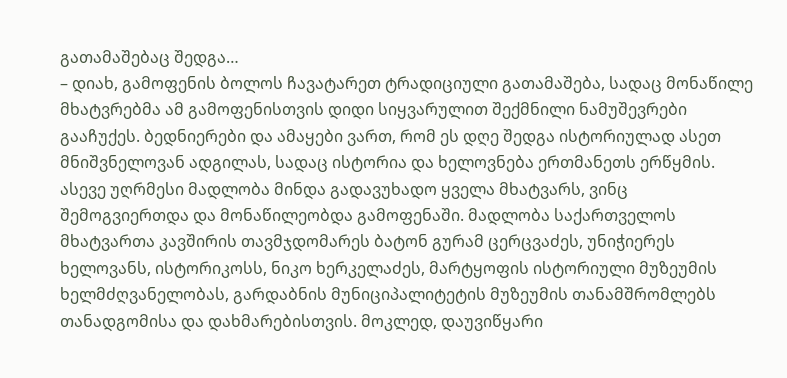გათამაშებაც შედგა…
– დიახ, გამოფენის ბოლოს ჩავატარეთ ტრადიციული გათამაშება, სადაც მონაწილე მხატვრებმა ამ გამოფენისთვის დიდი სიყვარულით შექმნილი ნამუშევრები გააჩუქეს. ბედნიერები და ამაყები ვართ, რომ ეს დღე შედგა ისტორიულად ასეთ მნიშვნელოვან ადგილას, სადაც ისტორია და ხელოვნება ერთმანეთს ერწყმის. ასევე უღრმესი მადლობა მინდა გადავუხადო ყველა მხატვარს, ვინც შემოგვიერთდა და მონაწილეობდა გამოფენაში. მადლობა საქართველოს მხატვართა კავშირის თავმჯდომარეს ბატონ გურამ ცერცვაძეს, უნიჭიერეს ხელოვანს, ისტორიკოსს, ნიკო ხერკელაძეს, მარტყოფის ისტორიული მუზეუმის ხელმძღვანელობას, გარდაბნის მუნიციპალიტეტის მუზეუმის თანამშრომლებს თანადგომისა და დახმარებისთვის. მოკლედ, დაუვიწყარი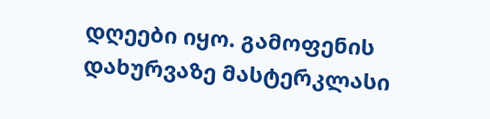დღეები იყო. გამოფენის დახურვაზე მასტერკლასი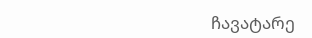ჩავატარე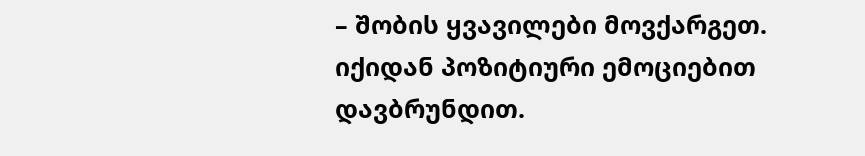– შობის ყვავილები მოვქარგეთ. იქიდან პოზიტიური ემოციებით დავბრუნდით.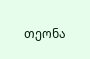თეონა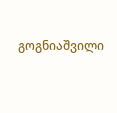გოგნიაშვილი